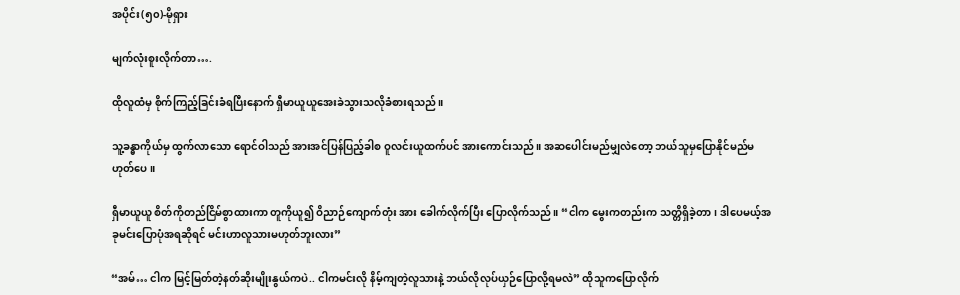အပိုင်း(၅၀)-မိုရှား

မျက်လုံးစူးလိုက်တာ….

ထိုလူထံမှ စိုက်ကြည့်ခြင်းခံရပြီးနောက် ရှီမာယူယူအေးခဲသွားသလိုခံစားရသည်။

သူ့ခန္ဓာကိုယ်မှ ထွက်လာသော ရောင်ဝါသည် အားအင်ပြန်ပြည့်ခါစ ဝူလင်းယူထက်ပင် အားကောင်းသည်။ အဆပေါင်းမည်မျှလဲတော့ ဘယ်သူမှပြောနိုင်မည်မဟုတ်ပေ။

ရှီမာယူယူ စိတ်ကိုတည်ငြိမ်စွာထားကာ တူကိုယူ၍ ဝိညာဉ်ကျောက်တုံး အား ခေါက်လိုက်ပြီး ပြောလိုက်သည်။ “ငါက မွေးကတည်းက သတ္တိရှိခဲ့တာ၊ ဒါပေမယ့်အခုမင်းပြောပုံအရဆိုရင် မင်းဟာလူသားမဟုတ်ဘူးလား”

“အမ်… ငါက မြင့်မြတ်တဲ့နတ်ဆိုးမျိုးနွယ်ကပဲ.. ငါကမင်းလို နိမ့်ကျတဲ့လူသားနဲ့ ဘယ်လိုလုပ်ယှဉ်ပြောလို့ရမလဲ” ထိုသူကပြောလိုက်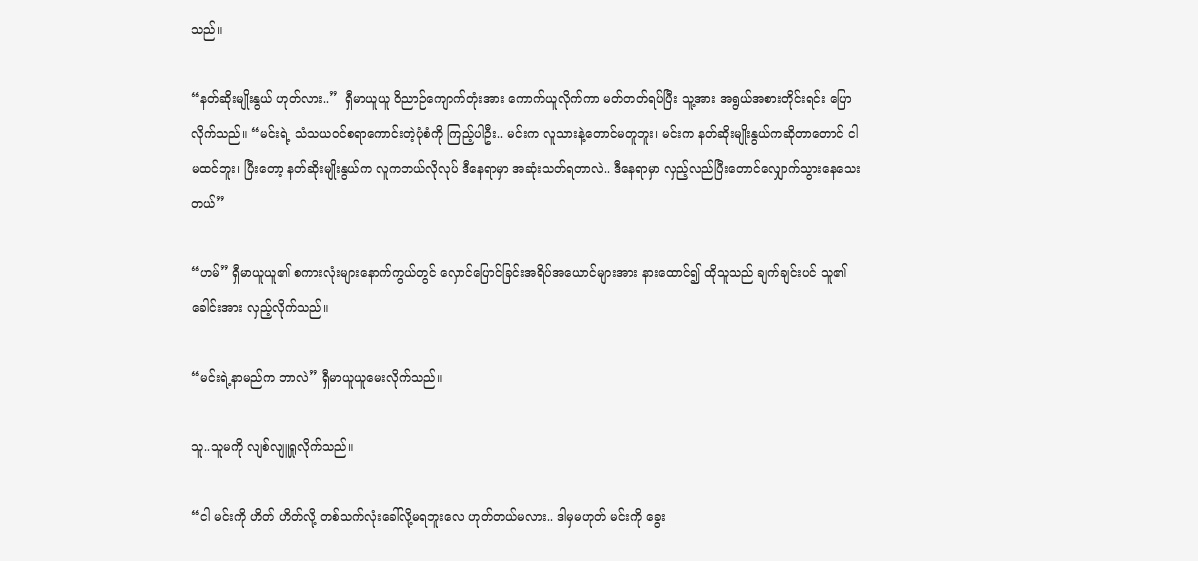သည်။

“နတ်ဆိုးမျိုးနွယ် ဟုတ်လား..”  ရှီမာယူယူ ဝိညာဉ်ကျောက်တုံးအား ကောက်ယူလိုက်ကာ မတ်တတ်ရပ်ပြီး သူ့အား အရွယ်အစားတိုင်းရင်း ပြောလိုက်သည်။ “မင်းရဲ့ သံသယဝင်စရာကောင်းတဲ့ပုံစံကို ကြည့်ပါဦး.. မင်းက လူသားနဲ့တောင်မတူဘူး၊ မင်းက နတ်ဆိုးမျိုးနွယ်ကဆိုတာတောင် ငါမထင်ဘူး၊ ပြီးတော့ နတ်ဆိုးမျိုးနွယ်က လူကဘယ်လိုလုပ် ဒီနေရာမှာ အဆုံးသတ်ရတာလဲ.. ဒီနေရာမှာ လှည့်လည်ပြီးတောင်လျှောက်သွားနေသေးတယ်”

“ဟမ်” ရှီမာယူယူ၏ စကားလုံးများနောက်ကွယ်တွင် လှောင်ပြောင်ခြင်းအရိပ်အယောင်များအား နားထောင်၍ ထိုသူသည် ချက်ချင်းပင် သူ၏ခေါင်းအား လှည့်လိုက်သည်။

“မင်းရဲ့နာမည်က ဘာလဲ” ရှီမာယူယူမေးလိုက်သည်။

သူ..သူမကို လျစ်လျူရှုလိုက်သည်။

“ငါ မင်းကို ဟိတ် ဟိတ်လို့ တစ်သက်လုံးခေါ်လို့မရဘူးလေ ဟုတ်တယ်မလား.. ဒါမှမဟုတ် မင်းကို ခွေး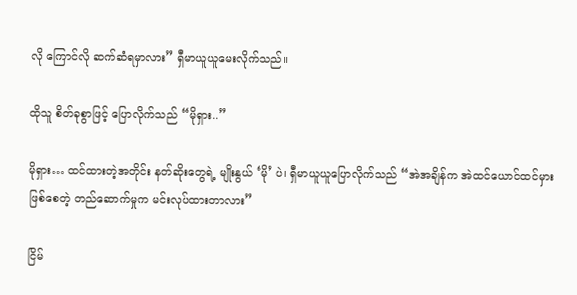လို ကြောင်လို ဆက်ဆံရမှာလား” ရှီမာယူယူမေးလိုက်သည်။

ထိုသူ စိတ်ခုစွာဖြင့် ပြောလိုက်သည် “မိုရှား..”

မိုရှား… ထင်ထားတဲ့အတိုင်း နတ်ဆိုးတွေရဲ့ မျိုးနွယ် ‘မို’ ပဲ၊ ရှီမာယူယူပြောလိုက်သည် “အဲအချိန်က အဲထင်ယောင်ထင်မှားဖြစ်စေတဲ့ တည်ဆောက်မှုက မင်းလုပ်ထားတာလား”

ငြိမ်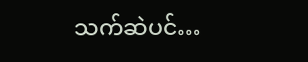သက်ဆဲပင်…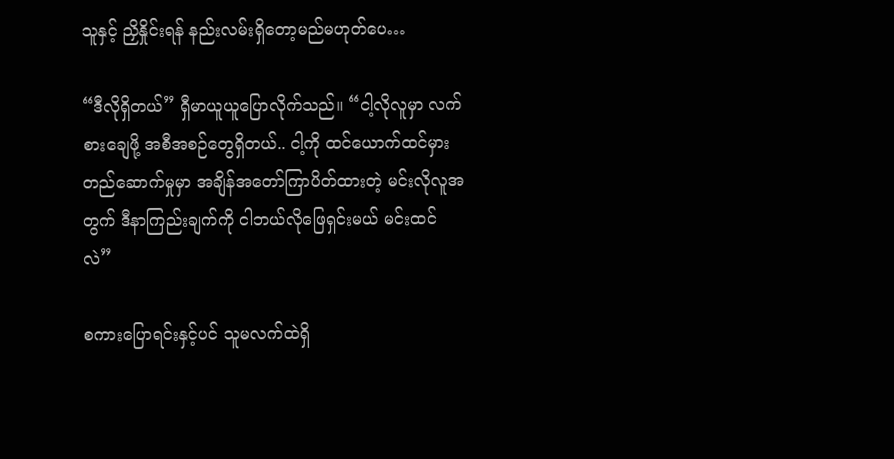သူနှင့် ညှိနှိုင်းရန် နည်းလမ်းရှိတော့မည်မဟုတ်ပေ…

“ဒီလိုရှိတယ်” ရှီမာယူယူပြောလိုက်သည်။ “ငါ့လိုလူမှာ လက်စားချေဖို့ အစီအစဉ်တွေရှိတယ်.. ငါ့ကို ထင်ယောက်ထင်မှား တည်ဆောက်မှုမှာ အချိန်အတော်ကြာပိတ်ထားတဲ့ မင်းလိုလူအတွက် ဒီနာကြည်းချက်ကို ငါဘယ်လိုဖြေရှင်းမယ် မင်းထင်လဲ”

စကားပြောရင်းနှင့်ပင် သူမလက်ထဲရှိ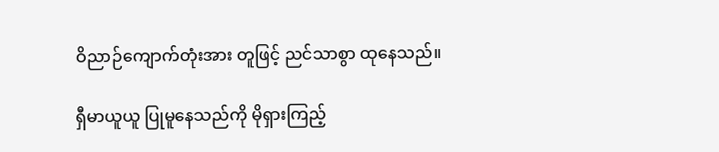ဝိညာဉ်ကျောက်တုံးအား တူဖြင့် ညင်သာစွာ ထုနေသည်။

ရှီမာယူယူ ပြုမူနေသည်ကို မိုရှားကြည့်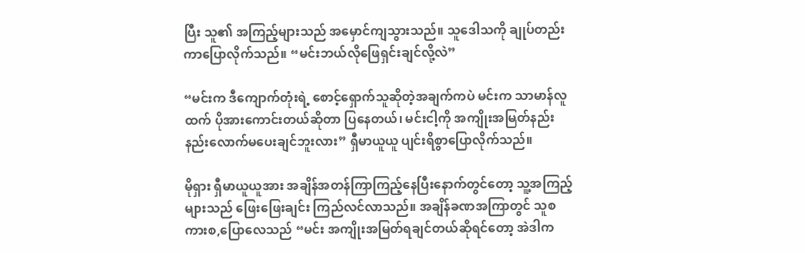ပြီး သူ၏ အကြည့်များသည် အမှောင်ကျသွားသည်။ သူဒေါသကို ချုပ်တည်းကာပြောလိုက်သည်။ “မင်းဘယ်လိုဖြေရှင်းချင်လို့လဲ”

“မင်းက ဒီကျောက်တုံးရဲ့ စောင့်ရှောက်သူဆိုတဲ့အချက်ကပဲ မင်းက သာမာန်လူထက် ပိုအားကောင်းတယ်ဆိုတာ ပြနေတယ်၊ မင်းငါ့ကို အကျိုးအမြတ်နည်းနည်းလောက်မပေးချင်ဘူးလား” ရှီမာယူယူ ပျင်းရိစွာပြောလိုက်သည်။

မိုရှား ရှီမာယူယူအား အချိန်အတန်ကြာကြည့်နေပြီးနောက်တွင်တော့ သူ့အကြည့်များသည် ဖြေးဖြေးချင်း ကြည်လင်လာသည်။ အချိန်ခဏအကြာတွင် သူစကားစ,ပြောလေသည် “မင်း အကျိုးအမြတ်ရချင်တယ်ဆိုရင်တော့ အဲဒါက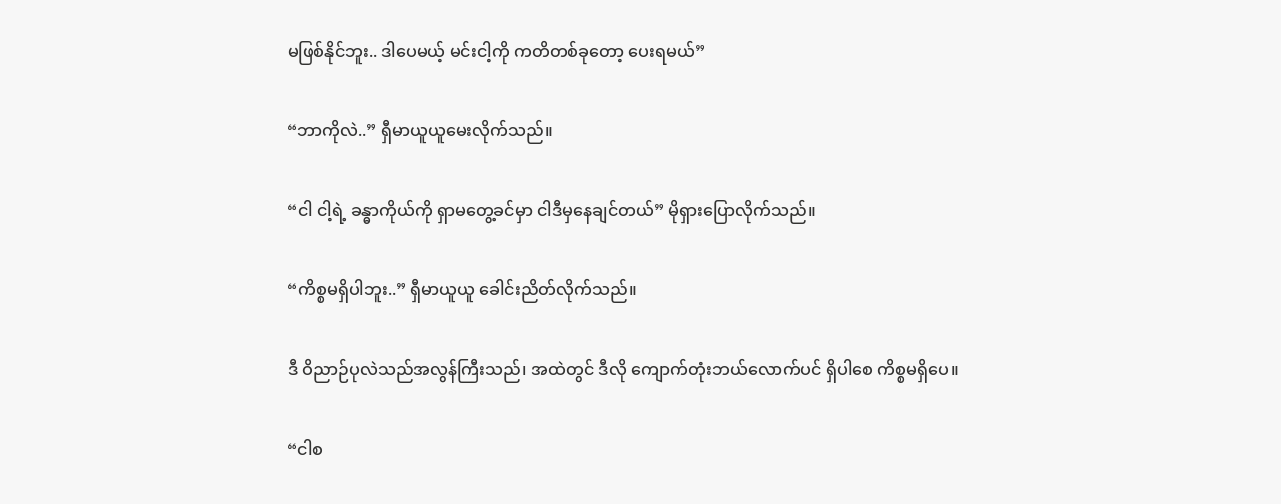မဖြစ်နိုင်ဘူး.. ဒါပေမယ့် မင်းငါ့ကို ကတိတစ်ခုတော့ ပေးရမယ်”

“ဘာကိုလဲ..” ရှီမာယူယူမေးလိုက်သည်။

“ငါ ငါ့ရဲ့ ခန္ဓာကိုယ်ကို ရှာမတွေ့ခင်မှာ ငါဒီမှနေချင်တယ်” မိုရှားပြောလိုက်သည်။

“ကိစ္စမရှိပါဘူး..” ရှီမာယူယူ ခေါင်းညိတ်လိုက်သည်။

ဒီ ဝိညာဉ်ပုလဲသည်အလွန်ကြီးသည်၊ အထဲတွင် ဒီလို ကျောက်တုံးဘယ်လောက်ပင် ရှိပါစေ ကိစ္စမရှိပေ။

“ငါစ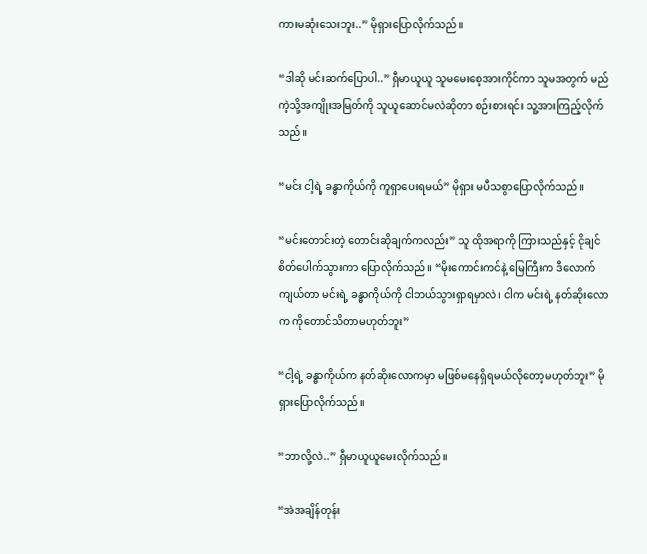ကားမဆုံးသေးဘူး..” မိုရှားပြောလိုက်သည်။

“ဒါဆို မင်းဆက်ပြောပါ..” ရှီမာယူယူ သူမမေးစေ့အားကိုင်ကာ သူမအတွက် မည်ကဲ့သို့အကျိုးအမြတ်ကို သူယူဆောင်မလဲဆိုတာ စဉ်းစားရင်း သူ့အားကြည့်လိုက်သည်။

“မင်း ငါ့ရဲ့ ခန္ဓာကိုယ်ကို ကူရှာပေးရမယ်” မိုရှား မပီသစွာပြောလိုက်သည်။

“မင်းတောင်းတဲ့ တောင်းဆိုချက်ကလည်း” သူ ထိုအရာကို ကြားသည်နှင့် ငိုချင်စိတ်ပေါက်သွားကာ ပြောလိုက်သည်။ “မိုးကောင်းကင်နဲ့ မြေကြီးက ဒီလောက်ကျယ်တာ မင်းရဲ့ ခန္ဓာကိုယ်ကို ငါဘယ်သွားရှာရမှာလဲ၊ ငါက မင်းရဲ့ နတ်ဆိုးလောက ကိုတောင်သိတာမဟုတ်ဘူး”

“ငါ့ရဲ့ ခန္ဓာကိုယ်က နတ်ဆိုးလောကမှာ မဖြစ်မနေရှိရမယ်လိုတော့မဟုတ်ဘူး” မိုရှားပြောလိုက်သည်။

“ဘာလို့လဲ..” ရှီမာယူယူမေးလိုက်သည်။

“အဲအချိန်တုန်း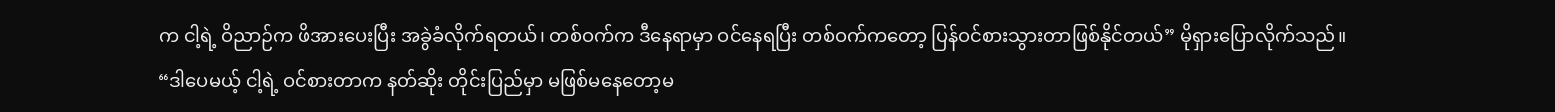က ငါ့ရဲ့ ဝိညာဉ်က ဖိအားပေးပြီး အခွဲခံလိုက်ရတယ်၊ တစ်ဝက်က ဒီနေရာမှာ ဝင်နေရပြီး တစ်ဝက်ကတော့ ပြန်ဝင်စားသွားတာဖြစ်နိုင်တယ်” မိုရှားပြောလိုက်သည်။ “ဒါပေမယ့် ငါ့ရဲ့ ဝင်စားတာက နတ်ဆိုး တိုင်းပြည်မှာ မဖြစ်မနေတော့မ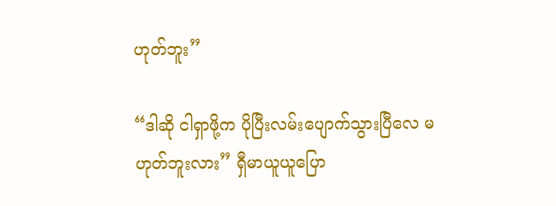ဟုတ်ဘူး”

“ဒါဆို ငါရှာဖို့က ပိုပြီးလမ်းပျောက်သွားပြီလေ မဟုတ်ဘူးလား” ရှီမာယူယူပြော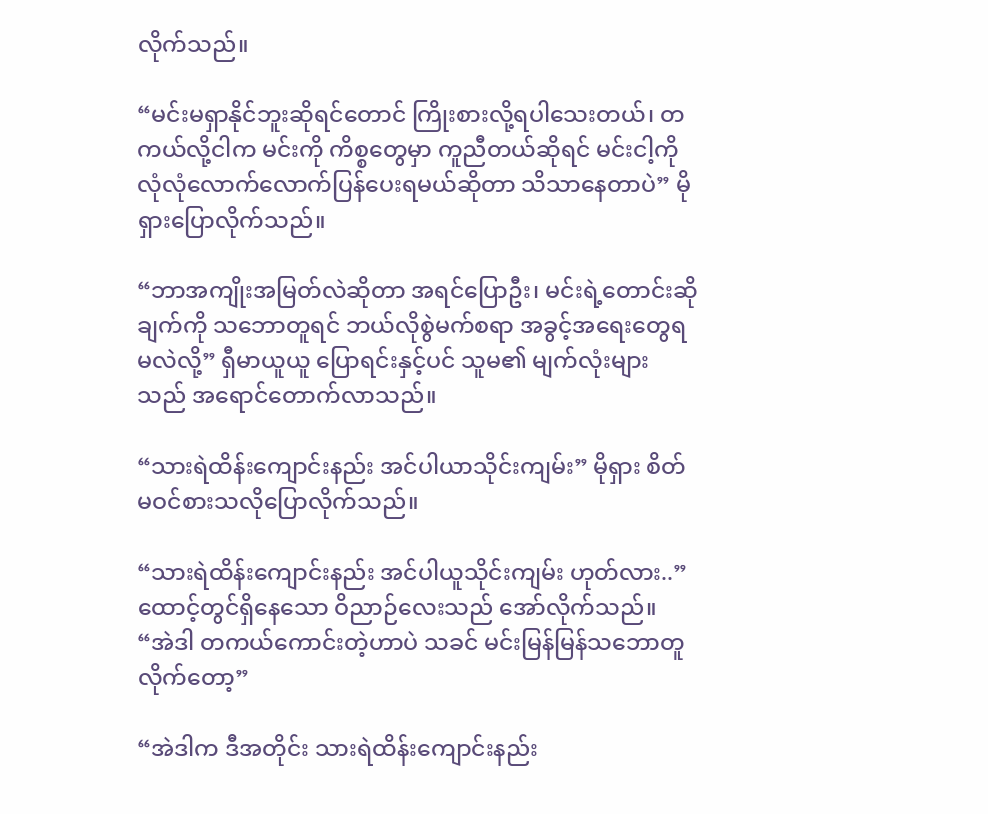လိုက်သည်။

“မင်းမရှာနိုင်ဘူးဆိုရင်တောင် ကြိုးစားလို့ရပါသေးတယ်၊ တကယ်လို့ငါက မင်းကို ကိစ္စတွေမှာ ကူညီတယ်ဆိုရင် မင်းငါ့ကို လုံလုံလောက်လောက်ပြန်ပေးရမယ်ဆိုတာ သိသာနေတာပဲ” မိုရှားပြောလိုက်သည်။

“ဘာအကျိုးအမြတ်လဲဆိုတာ အရင်ပြောဦး၊ မင်းရဲ့တောင်းဆိုချက်ကို သဘောတူရင် ဘယ်လိုစွဲမက်စရာ အခွင့်အရေးတွေရမလဲလို့” ရှီမာယူယူ ပြောရင်းနှင့်ပင် သူမ၏ မျက်လုံးများသည် အရောင်တောက်လာသည်။

“သားရဲထိန်းကျောင်းနည်း အင်ပါယာသိုင်းကျမ်း” မိုရှား စိတ်မဝင်စားသလိုပြောလိုက်သည်။

“သားရဲထိန်းကျောင်းနည်း အင်ပါယူသိုင်းကျမ်း ဟုတ်လား..” ထောင့်တွင်ရှိနေသော ဝိညာဉ်လေးသည် အော်လိုက်သည်။ “အဲဒါ တကယ်ကောင်းတဲ့ဟာပဲ သခင် မင်းမြန်မြန်သဘောတူလိုက်တော့”

“အဲဒါက ဒီအတိုင်း သားရဲထိန်းကျောင်းနည်း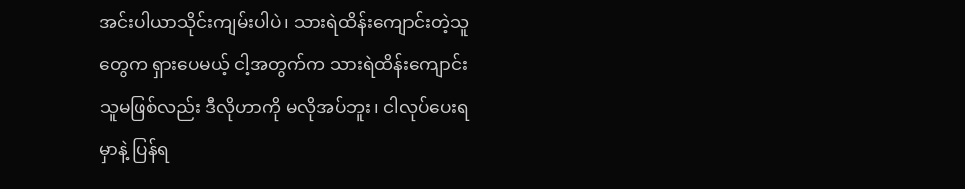အင်းပါယာသိုင်းကျမ်းပါပဲ၊ သားရဲထိန်းကျောင်းတဲ့သူတွေက ရှားပေမယ့် ငါ့အတွက်က သားရဲထိန်းကျောင်းသူမဖြစ်လည်း ဒီလိုဟာကို မလိုအပ်ဘူး၊ ငါလုပ်ပေးရမှာနဲ့ ပြန်ရ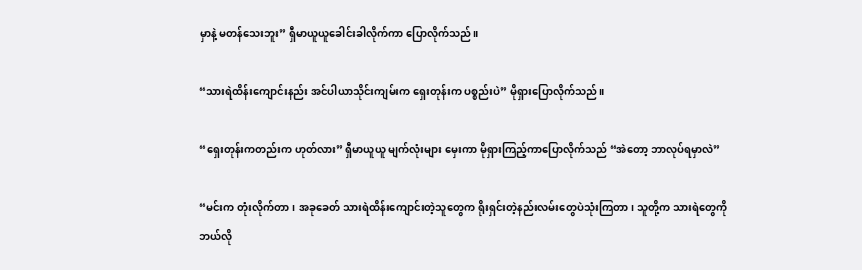မှာနဲ့ မတန်သေးဘူး” ရှီမာယူယူခေါင်းခါလိုက်ကာ ပြောလိုက်သည်။

“သားရဲထိန်းကျောင်းနည်း အင်ပါယာသိုင်းကျမ်းက ရှေးတုန်းက ပစ္စည်းပဲ” မိုရှားပြောလိုက်သည်။

“ရှေးတုန်းကတည်းက ဟုတ်လား” ရှီမာယူယူ မျက်လုံးများ မှေးကာ မိုရှားကြည့်ကာပြောလိုက်သည် “အဲတော့ ဘာလုပ်ရမှာလဲ”

“မင်းက တုံးလိုက်တာ၊ အခုခေတ် သားရဲထိန်းကျောင်းတဲ့သူတွေက ရိုးရှင်းတဲ့နည်းလမ်းတွေပဲသုံးကြတာ၊ သူတို့က သားရဲတွေကို ဘယ်လို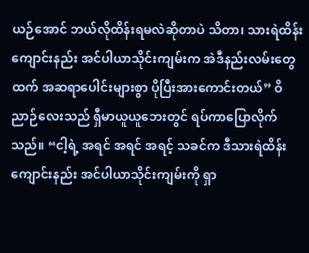ယဉ်အောင် ဘယ်လိုထိန်းရမလဲဆိုတာပဲ သိတာ၊ သားရဲထိန်းကျောင်းနည်း အင်ပါယာသိုင်းကျမ်းက အဲဒီနည်းလမ်းတွေထက် အဆရာပေါင်းများစွာ ပိုပြီးအားကောင်းတယ်” ဝိညာဉ်လေးသည် ရှီမာယူယူဘေးတွင် ရပ်ကာပြောလိုက်သည်။ “ငါ့ရဲ့ အရင် အရင် အရင့် သခင်က ဒီသားရဲထိန်းကျောင်းနည်း အင်ပါယာသိုင်းကျမ်းကို ရှာ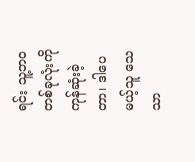ရင်း သူ့ဘဝတစ်ခုလုံးကို ကုန်ဆုံးခဲ့တာ၊ ဒါပေမယ့်သူ သေသာ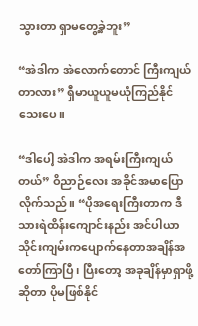သွားတာ ရှာမတွေ့ခဲ့ဘူး”

“အဲဒါက အဲလောက်တောင် ကြီးကျယ်တာလား” ရှီမာယူယူမယုံကြည်နိုင်သေးပေ။

“ဒါပေါ့ အဲဒါက အရမ်းကြီးကျယ်တယ်” ဝိညာဉ်လေး အခိုင်အမာပြောလိုက်သည်။ “ပိုအရေးကြီးတာက ဒီသားရဲထိန်းကျောင်းနည်း အင်ပါယာသိုင်းကျမ်းကပျောက်နေတာအချိန်အတော်ကြာပြီ၊ ပြီးတော့ အခုချိန်မှာရှာဖို့ဆိုတာ ပိုမဖြစ်နိုင်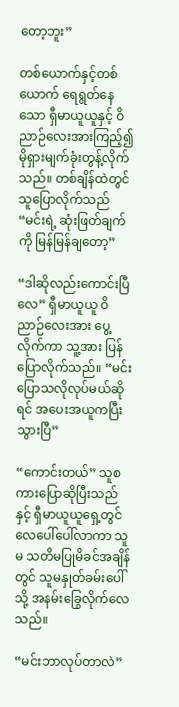တော့ဘူး”

တစ်ယောက်နှင့်တစ်ယောက် ရေရွတ်နေသော ရှီမာယူယူနှင့် ဝိညာဉ်လေးအားကြည့်၍ မိုရှားမျက်ခုံးတွန့်လိုက်သည်။ တစ်ချိန်ထဲတွင် သူပြောလိုက်သည် “မင်းရဲ့ ဆုံးဖြတ်ချက်ကို မြန်မြန်ချတော့”

“ဒါဆိုလည်းကောင်းပြီလေ” ရှီမာယူယူ ဝိညာဉ်လေးအား ပွေ့လိုက်ကာ သူ့အား ပြန်ပြောလိုက်သည်။ “မင်းပြောသလိုလုပ်မယ်ဆိုရင် အပေးအယူကပြီးသွားပြီ”

“ကောင်းတယ်” သူစကားပြောဆိုပြီးသည်နှင့် ရှီမာယူယူရှေ့တွင် လေပေါ်ပေါ်လာကာ သူမ သတိမပြုမိခင်အချိန်တွင် သူမနှုတ်ခမ်းပေါ်သို့ အနမ်းခြွေလိုက်လေသည်။

“မင်းဘာလုပ်တာလဲ”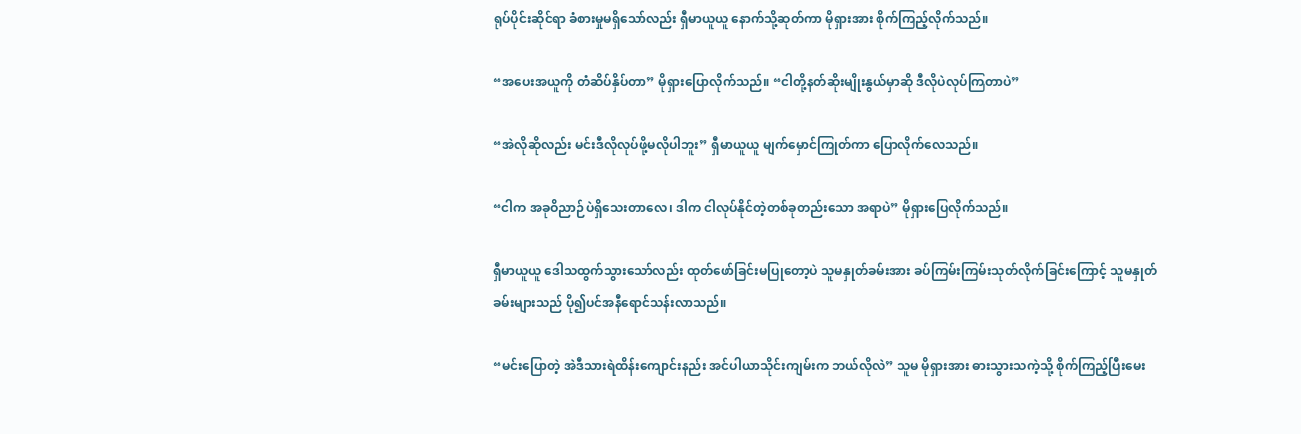ရုပ်ပိုင်းဆိုင်ရာ ခံစားမှုမရှိသော်လည်း ရှီမာယူယူ နောက်သို့ဆုတ်ကာ မိုရှားအား စိုက်ကြည့်လိုက်သည်။

“အပေးအယူကို တံဆိပ်နှိပ်တာ” မိုရှားပြောလိုက်သည်။ “ငါတို့နတ်ဆိုးမျိုးနွယ်မှာဆို ဒီလိုပဲလုပ်ကြတာပဲ”

“အဲလိုဆိုလည်း မင်းဒီလိုလုပ်ဖို့မလိုပါဘူး” ရှီမာယူယူ မျက်မှောင်ကြုတ်ကာ ပြောလိုက်လေသည်။

“ငါက အခုဝိညာဉ်ပဲရှိသေးတာလေ၊ ဒါက ငါလုပ်နိုင်တဲ့တစ်ခုတည်းသော အရာပဲ” မိုရှားပြေလိုက်သည်။

ရှီမာယူယူ ဒေါသထွက်သွားသော်လည်း ထုတ်ဖော်ခြင်းမပြုတော့ပဲ သူမနှုတ်ခမ်းအား ခပ်ကြမ်းကြမ်းသုတ်လိုက်ခြင်းကြောင့် သူမနှုတ်ခမ်းများသည် ပို၍ပင်အနီရောင်သန်းလာသည်။

“မင်းပြောတဲ့ အဲဒီသားရဲထိန်းကျောင်းနည်း အင်ပါယာသိုင်းကျမ်းက ဘယ်လိုလဲ” သူမ မိုရှားအား ဓားသွားသကဲ့သို့ စိုက်ကြည့်ပြီးမေး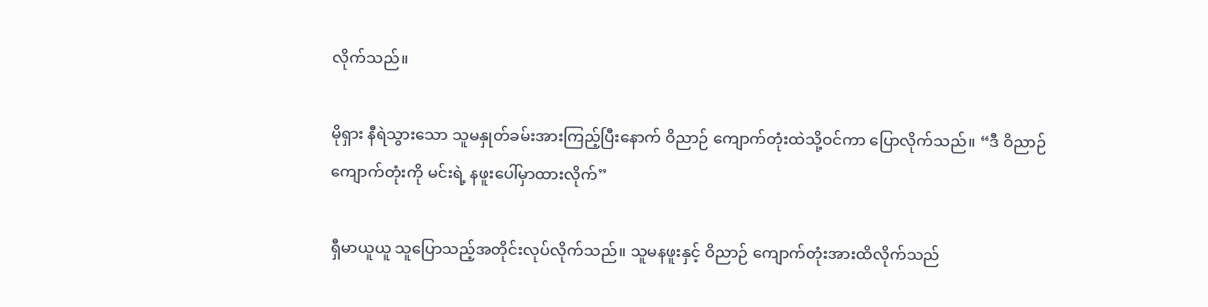လိုက်သည်။

မိုရှား နီရဲသွားသော သူမနှုတ်ခမ်းအားကြည့်ပြီးနောက် ဝိညာဉ် ကျောက်တုံးထဲသို့ဝင်ကာ ပြောလိုက်သည်။ “ဒီ ဝိညာဉ်ကျောက်တုံးကို မင်းရဲ့ နဖူးပေါ်မှာထားလိုက်”

ရှီမာယူယူ သူပြောသည့်အတိုင်းလုပ်လိုက်သည်။ သူမနဖူးနှင့် ဝိညာဉ် ကျောက်တုံးအားထိလိုက်သည်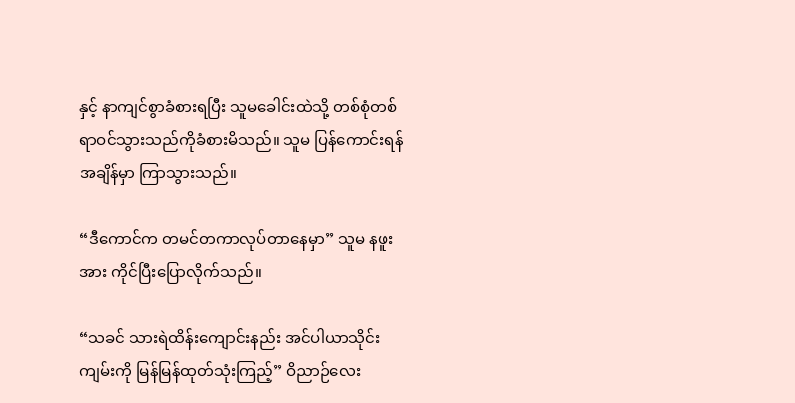နှင့် နာကျင်စွာခံစားရပြီး သူမခေါင်းထဲသို့ တစ်စုံတစ်ရာဝင်သွားသည်ကိုခံစားမိသည်။ သူမ ပြန်ကောင်းရန်အချိန်မှာ ကြာသွားသည်။

“ဒီကောင်က တမင်တကာလုပ်တာနေမှာ” သူမ နဖူးအား ကိုင်ပြီးပြောလိုက်သည်။

“သခင် သားရဲထိန်းကျောင်းနည်း အင်ပါယာသိုင်းကျမ်းကို မြန်မြန်ထုတ်သုံးကြည့်” ဝိညာဉ်လေး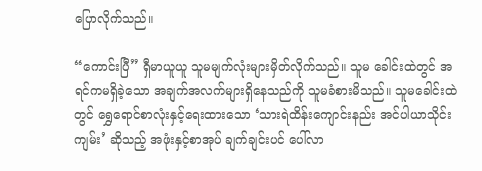ပြောလိုက်သည်။

“ကောင်းပြီ” ရှီမာယူယူ သူမမျက်လုံးများမှိတ်လိုက်သည်။ သူမ ခေါင်းထဲတွင် အရင်ကမရှိခဲ့သော အချက်အလက်များရှိနေသည်ကို သူမခံစားမိသည်။ သူမခေါင်းထဲတွင် ရွှေရောင်စာလုံးနှင့်ရေးထားသော ‘သားရဲထိန်းကျောင်းနည်း အင်ပါယာသိုင်းကျမ်း’ ဆိုသည့် အဖုံးနှင့်စာအုပ် ချက်ချင်းပင် ပေါ်လာ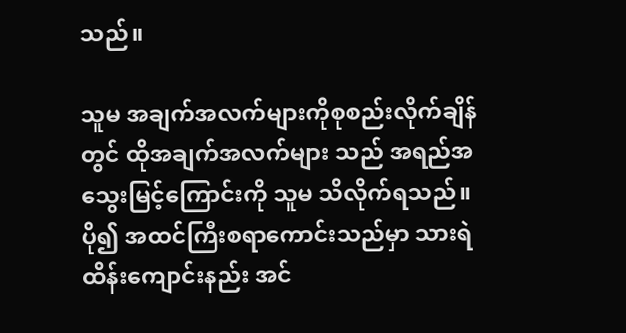သည်။

သူမ အချက်အလက်များကိုစုစည်းလိုက်ချိန်တွင် ထိုအချက်အလက်များ သည် အရည်အသွေးမြင့်ကြောင်းကို သူမ သိလိုက်ရသည်။ ပို၍ အထင်ကြီးစရာကောင်းသည်မှာ သားရဲထိန်းကျောင်းနည်း အင်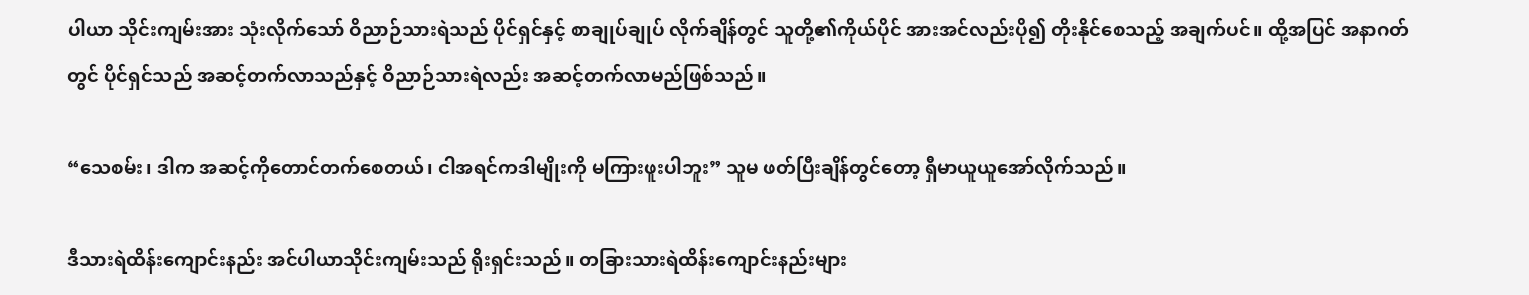ပါယာ သိုင်းကျမ်းအား သုံးလိုက်သော် ဝိညာဉ်သားရဲသည် ပိုင်ရှင်နှင့် စာချုပ်ချုပ် လိုက်ချိန်တွင် သူတို့၏ကိုယ်ပိုင် အားအင်လည်းပို၍ တိုးနိုင်စေသည့် အချက်ပင်။ ထို့အပြင် အနာဂတ်တွင် ပိုင်ရှင်သည် အဆင့်တက်လာသည်နှင့် ဝိညာဉ်သားရဲလည်း အဆင့်တက်လာမည်ဖြစ်သည်။

“သေစမ်း၊ ဒါက အဆင့်ကိုတောင်တက်စေတယ်၊ ငါအရင်ကဒါမျိုးကို မကြားဖူးပါဘူး” သူမ ဖတ်ပြီးချိန်တွင်တော့ ရှီမာယူယူအော်လိုက်သည်။

ဒီသားရဲထိန်းကျောင်းနည်း အင်ပါယာသိုင်းကျမ်းသည် ရိုးရှင်းသည်။ တခြားသားရဲထိန်းကျောင်းနည်းများ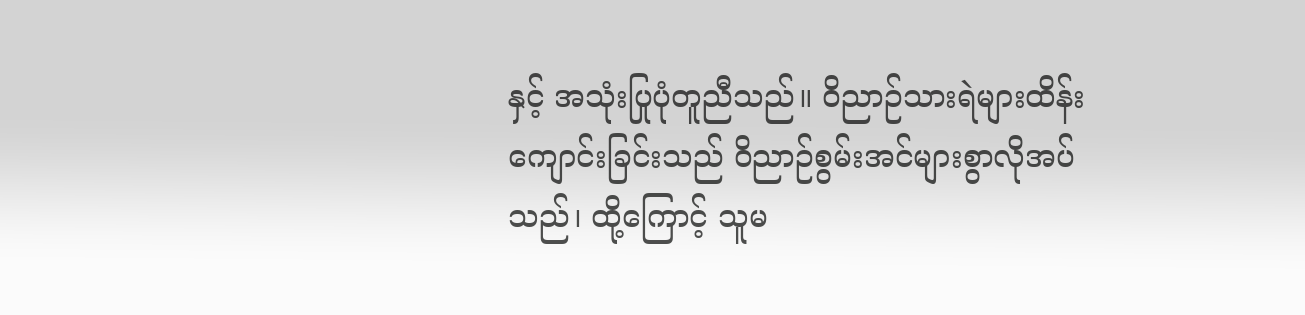နှင့် အသုံးပြုပုံတူညီသည်။ ဝိညာဉ်သားရဲများထိန်းကျောင်းခြင်းသည် ဝိညာဉ်စွမ်းအင်များစွာလိုအပ်သည်၊ ထို့ကြောင့် သူမ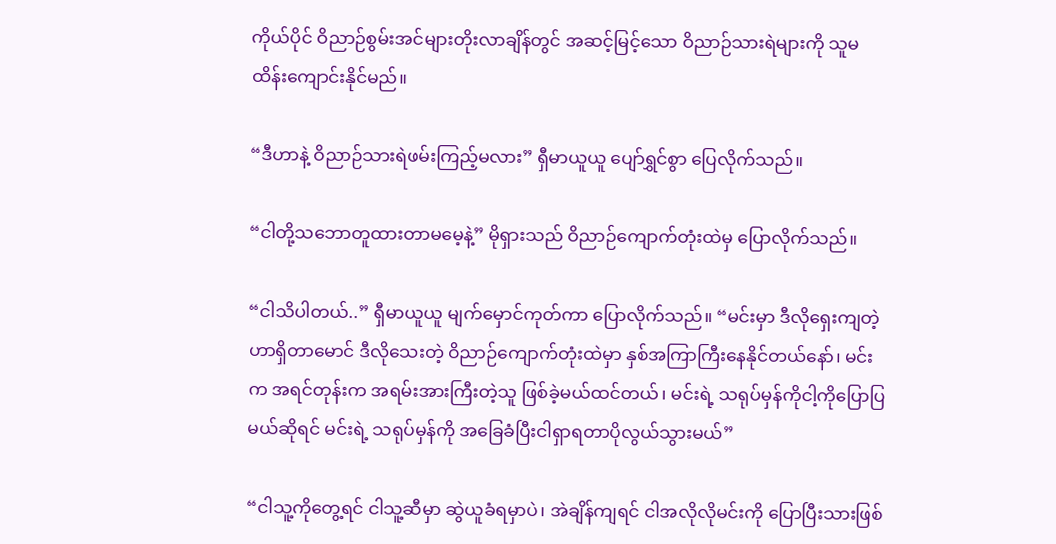ကိုယ်ပိုင် ဝိညာဉ်စွမ်းအင်များတိုးလာချိန်တွင် အဆင့်မြင့်သော ဝိညာဉ်သားရဲများကို သူမထိန်းကျောင်းနိုင်မည်။

“ဒီဟာနဲ့ ဝိညာဉ်သားရဲဖမ်းကြည့်မလား” ရှီမာယူယူ ပျော်ရွှင်စွာ ပြေလိုက်သည်။

“ငါတို့သဘောတူထားတာမမေ့နဲ့” မိုရှားသည် ဝိညာဉ်ကျောက်တုံးထဲမှ ပြောလိုက်သည်။

“ငါသိပါတယ်..” ရှီမာယူယူ မျက်မှောင်ကုတ်ကာ ပြောလိုက်သည်။ “မင်းမှာ ဒီလိုရှေးကျတဲ့ဟာရှိတာမောင် ဒီလိုသေးတဲ့ ဝိညာဉ်ကျောက်တုံးထဲမှာ နှစ်အကြာကြီးနေနိုင်တယ်နော်၊ မင်းက အရင်တုန်းက အရမ်းအားကြီးတဲ့သူ ဖြစ်ခဲ့မယ်ထင်တယ်၊ မင်းရဲ့ သရုပ်မှန်ကိုငါ့ကိုပြောပြမယ်ဆိုရင် မင်းရဲ့ သရုပ်မှန်ကို အခြေခံပြီးငါရှာရတာပိုလွယ်သွားမယ်”

“ငါသူ့ကိုတွေ့ရင် ငါသူ့ဆီမှာ ဆွဲယူခံရမှာပဲ၊ အဲချိန်ကျရင် ငါအလိုလိုမင်းကို ပြောပြီးသားဖြစ်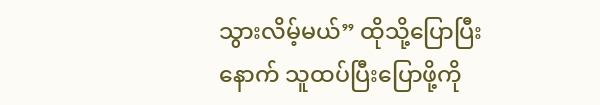သွားလိမ့်မယ်” ထိုသို့ပြောပြီးနောက် သူထပ်ပြီးပြောဖို့ကို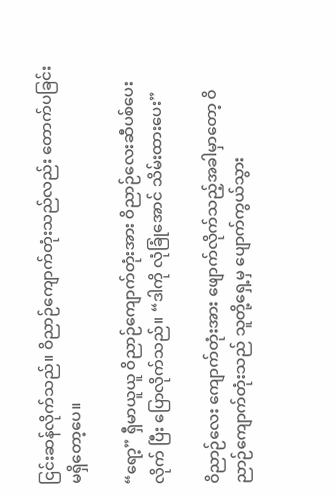ငြင်းဆန်လိုက်သည်။ ဝိညာဉ်ကျောက်တုံးသည်လည်း တောက်ပခြင်းမရှိတော့ပေ။

“ရော့” ရှီမာယူယူ ဝိညာဉ်ကျောက်တုံးအား ဝိညာဉ်လေးဆီပစ်ပေးလိုက် ပြီး ပြောလိုက်သည်။ “ဒါကို လုံခြုံအောင် သိမ်းထားပေး”

ဝိညာဉ်လေး ကျောက်တုံးအား ဖျောက်လိုက်သည့်အခါမှာတော့ ဝိညာဉ်ကျောက်တုံးသည် သူတို့ရှေ့မှ ပျောက်ကွယ်သွား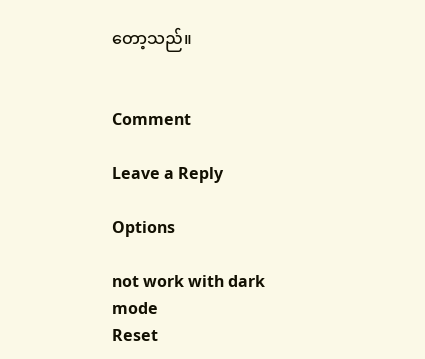တော့သည်။


Comment

Leave a Reply

Options

not work with dark mode
Reset